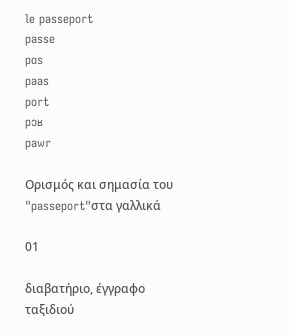le passeport
passe
pɑs
paas
port
pɔʁ
pawr

Ορισμός και σημασία του "passeport"στα γαλλικά

01

διαβατήριο, έγγραφο ταξιδιού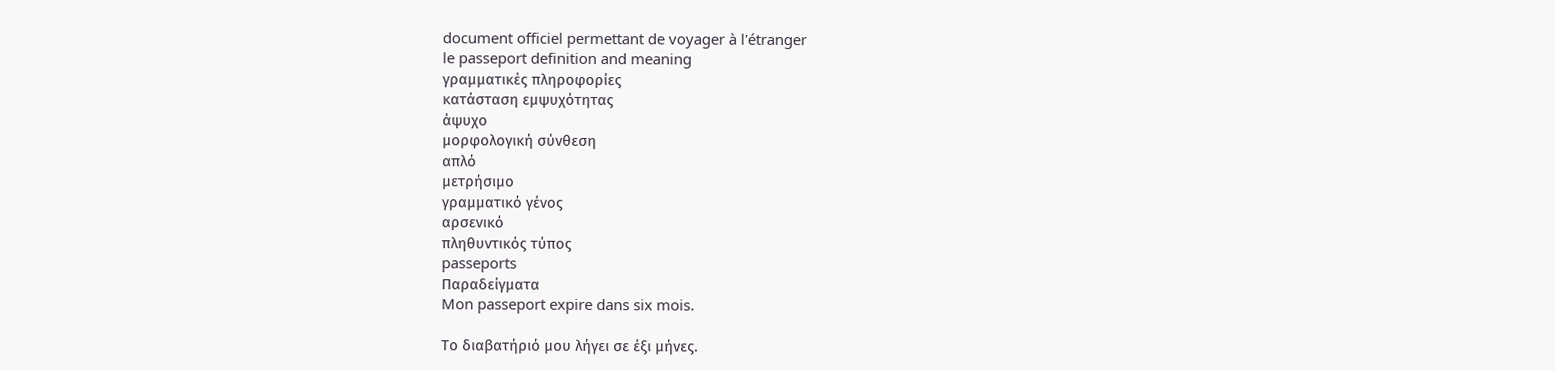document officiel permettant de voyager à l'étranger
le passeport definition and meaning
γραμματικές πληροφορίες
κατάσταση εμψυχότητας
άψυχο
μορφολογική σύνθεση
απλό
μετρήσιμο
γραμματικό γένος
αρσενικό
πληθυντικός τύπος
passeports
Παραδείγματα
Mon passeport expire dans six mois.

Το διαβατήριό μου λήγει σε έξι μήνες.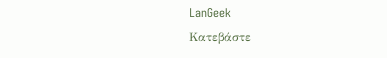LanGeek
Κατεβάστε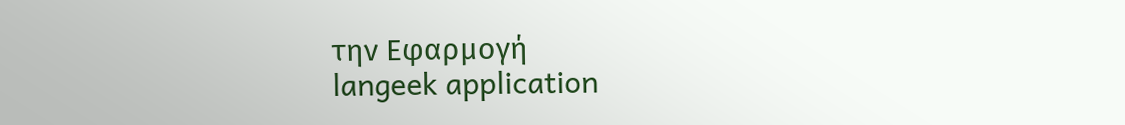την Εφαρμογή
langeek application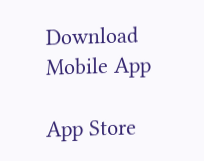Download Mobile App

App Store